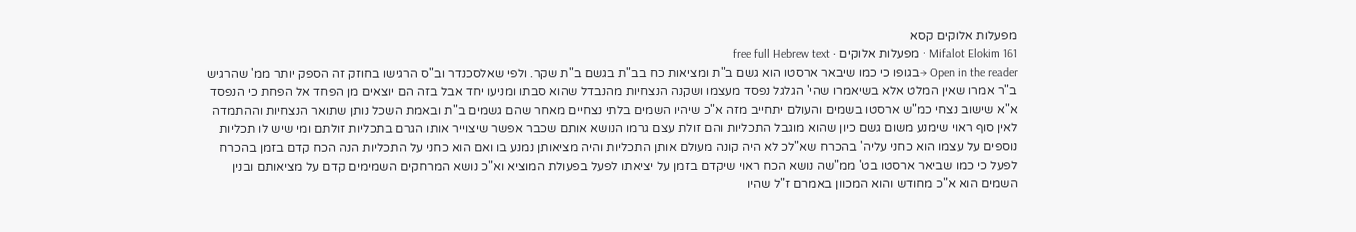מפעלות אלוקים קסא
Mifalot Elokim 161 · מפעלות אלוקים · free full Hebrew text
Open in the reader →בגופו כי כמו שיבאר ארסטו הוא גשם ב"ת ומציאות כח בב"ת בגשם ב"ת שקר. ולפי שאלסכנדר וב"ס הרגישו בחוזק זה הספק יותר ממ' שהרגיש ב"ר אמרו שאין המלט אלא בשיאמרו שהי' הגלגל נפסד מעצמו ושקנה הנצחיות מהנבדל שהוא סבתו ומניעו יחד אבל בזה הם יוצאים מן הפחד אל הפחת כי הנפסד א"א שישוב נצחי כמ"ש ארסטו בשמים והעולם יתחייב מזה א"כ שיהיו השמים בלתי נצחיים מאחר שהם גשמים ב"ת ובאמת השכל נותן שתואר הנצחיות וההתמדה לאין סוף ראוי שימנע משום גשם כיון שהוא מוגבל התכליות והם זולת עצם גרמו הנושא אותם שכבר אפשר שיצוייר אותו הגרם בתכליות זולתם ומי שיש לו תכליות נוספים על עצמו הוא כחני עליה' בהכרח שא"לכ לא היה קונה מעולם אותן התכליות והיה מציאותן נמנע בו ואם הוא כחני על התכליות הנה הכח קדם בזמן בהכרח לפעל כי כמו שביאר ארסטו בט' ממ"שה נושא הכח ראוי שיקדם בזמן על יציאתו לפעל בפעולת המוציא וא"כ נושא המרחקים השמימים קדם על מציאותם ובנין השמים הוא א"כ מחודש והוא המכוון באמרם ז"ל שהיו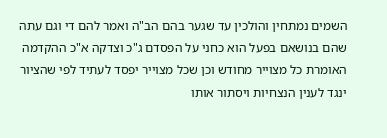השמים נמתחין והולכין עד שגער בהם הב"ה ואמר להם די וגם עתה שהם בנושאם בפעל הוא כחני על הפסדם ג"כ וצדקה א"כ ההקדמה האומרת כל מצוייר מחודש וכן שכל מצוייר יפסד לעתיד לפי שהציור ינגד לענין הנצחיות ויסתור אותו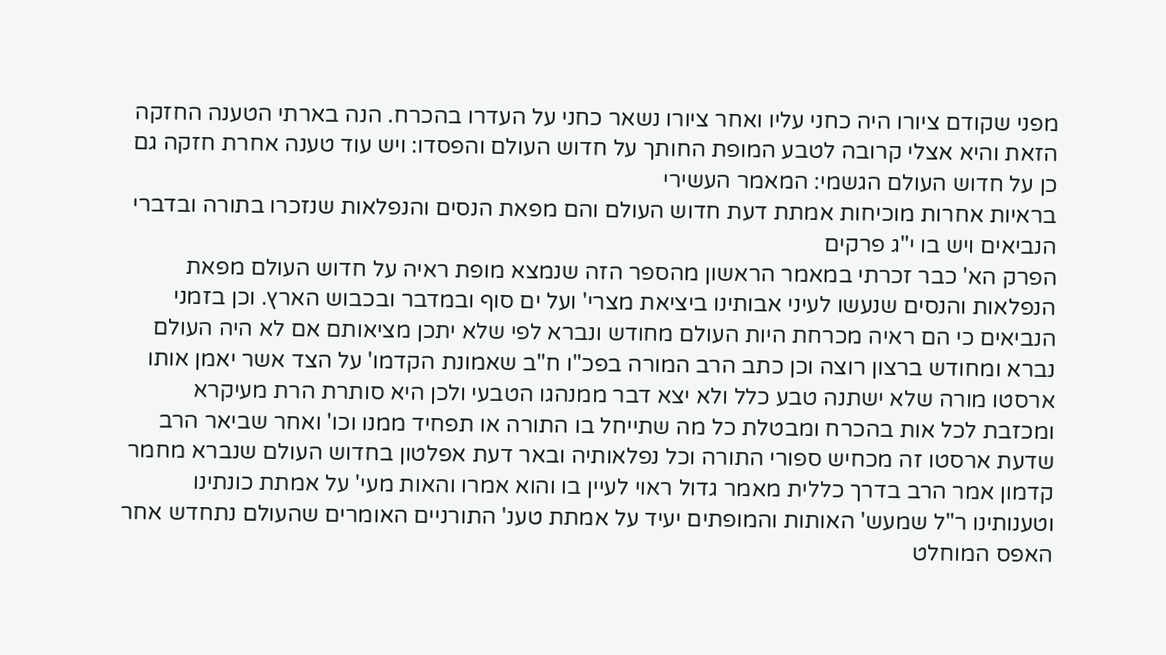מפני שקודם ציורו היה כחני עליו ואחר ציורו נשאר כחני על העדרו בהכרח. הנה בארתי הטענה החזקה הזאת והיא אצלי קרובה לטבע המופת החותך על חדוש העולם והפסדו: ויש עוד טענה אחרת חזקה גם כן על חדוש העולם הגשמי: המאמר העשירי
בראיות אחרות מוכיחות אמתת דעת חדוש העולם והם מפאת הנסים והנפלאות שנזכרו בתורה ובדברי הנביאים ויש בו י"ג פרקים
הפרק הא' כבר זכרתי במאמר הראשון מהספר הזה שנמצא מופת ראיה על חדוש העולם מפאת הנפלאות והנסים שנעשו לעיני אבותינו ביציאת מצרי' ועל ים סוף ובמדבר ובכבוש הארץ. וכן בזמני הנביאים כי הם ראיה מכרחת היות העולם מחודש ונברא לפי שלא יתכן מציאותם אם לא היה העולם נברא ומחודש ברצון רוצה וכן כתב הרב המורה בפכ"ו ח"ב שאמונת הקדמו' על הצד אשר יאמן אותו ארסטו מורה שלא ישתנה טבע כלל ולא יצא דבר ממנהגו הטבעי ולכן היא סותרת הרת מעיקרא ומכזבת לכל אות בהכרח ומבטלת כל מה שתייחל בו התורה או תפחיד ממנו וכו' ואחר שביאר הרב שדעת ארסטו זה מכחיש ספורי התורה וכל נפלאותיה ובאר דעת אפלטון בחדוש העולם שנברא מחמר קדמון אמר הרב בדרך כללית מאמר גדול ראוי לעיין בו והוא אמרו והאות מעי' על אמתת כונתינו וטענותינו ר"ל שמעש' האותות והמופתים יעיד על אמתת טענ' התורניים האומרים שהעולם נתחדש אחר האפס המוחלט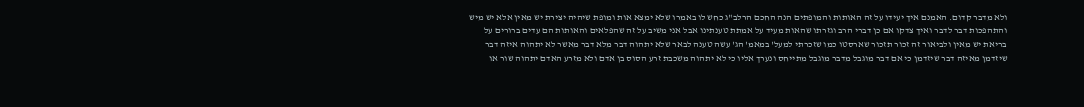ולא מדבר קדום. האמנם איך יעידו על זה האותות והמופתים הנה החכם הרלב"ג כחש לו באמרו שלא ימצא אות ומופת שיהיה יצירת יש מאין אלא יש מיש והתהפכות דבר לדבר ואיך צדקו אם כן דברי הרב וגזרתו שהאות מעיד על אמתת טענתינו אבל אני משיב על זה שהפלאים והאותות הם עדים ברורים על בריאת יש מאין ולביאור זה זכור תזכור שארסטו כמו שזכרתי למעל' במאמ' הג' עשה טענה לבאר שלא יתהוה דבר מלא דבר מאשר לא יתהוה איזה דבר שיזדמן מאיזה דבר שיזדמן כי אם דבר מוגבל מדבר מוגבל מתייחס ונערך אליו כי לא יתהוה משכבת זרע הסוס בן אדם ולא מזרע האדם יתהוה שור או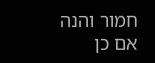חמור והנה אם כן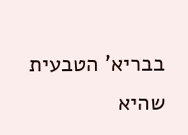בבריא' הטבעית שהיא